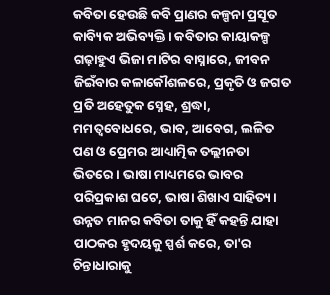କବିତା ହେଉଛି କବି ପ୍ରାଣର କଳ୍ପନା ପ୍ରସୂତ କାବ୍ୟିକ ଅଭିବ୍ୟକ୍ତି। କବିତାର କାୟାକଳ୍ପ ଗଢ଼ାହୁଏ ଭିଜା ମାଟିର ବାସ୍ନାରେ, ଜୀବନ ଜିଇଁବାର କଳାକୌଶଳରେ, ପ୍ରକୃତି ଓ ଜଗତ ପ୍ରତି ଅହେତୁକ ସ୍ନେହ, ଶ୍ରଦ୍ଧା, ମମତ୍ୱବୋଧରେ, ଭାବ, ଆବେଗ, ଲଳିତ ପଣ ଓ ପ୍ରେମର ଆଧ୍ୟାତ୍ମିକ ତଲ୍ଲୀନତା ଭିତରେ। ଭାଷା ମାଧ୍ୟମରେ ଭାବର ପରିପ୍ରକାଶ ଘଟେ, ଭାଷା ଶିଖାଏ ସାହିତ୍ୟ। ଉନ୍ନତ ମାନର କବିତା ତାକୁ ହିଁ କହନ୍ତି ଯାହା ପାଠକର ହୃଦୟକୁ ସ୍ପର୍ଶ କରେ, ତା'ର ଚିନ୍ତାଧାରାକୁ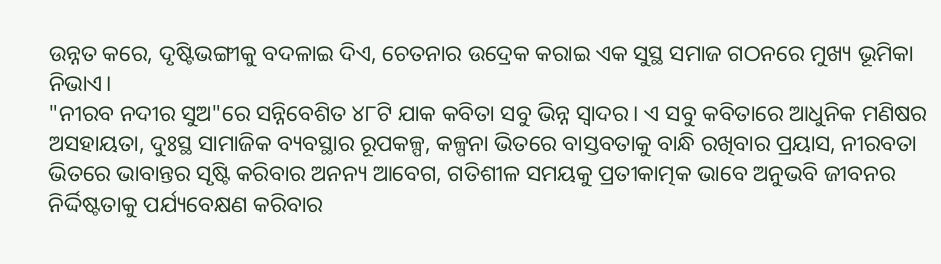ଉନ୍ନତ କରେ, ଦୃଷ୍ଟିଭଙ୍ଗୀକୁ ବଦଳାଇ ଦିଏ, ଚେତନାର ଉଦ୍ରେକ କରାଇ ଏକ ସୁସ୍ଥ ସମାଜ ଗଠନରେ ମୁଖ୍ୟ ଭୂମିକା ନିଭାଏ।
"ନୀରବ ନଦୀର ସୁଅ"ରେ ସନ୍ନିବେଶିତ ୪୮ଟି ଯାକ କବିତା ସବୁ ଭିନ୍ନ ସ୍ୱାଦର। ଏ ସବୁ କବିତାରେ ଆଧୁନିକ ମଣିଷର ଅସହାୟତା, ଦୁଃସ୍ଥ ସାମାଜିକ ବ୍ୟବସ୍ଥାର ରୂପକଳ୍ପ, କଳ୍ପନା ଭିତରେ ବାସ୍ତବତାକୁ ବାନ୍ଧି ରଖିବାର ପ୍ରୟାସ, ନୀରବତା ଭିତରେ ଭାବାନ୍ତର ସୃଷ୍ଟି କରିବାର ଅନନ୍ୟ ଆବେଗ, ଗତିଶୀଳ ସମୟକୁ ପ୍ରତୀକାତ୍ମକ ଭାବେ ଅନୁଭବି ଜୀବନର ନିର୍ଦ୍ଦିଷ୍ଟତାକୁ ପର୍ଯ୍ୟବେକ୍ଷଣ କରିବାର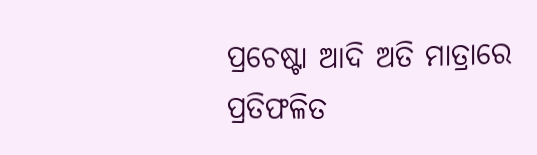ପ୍ରଚେଷ୍ଟା ଆଦି ଅତି ମାତ୍ରାରେ ପ୍ରତିଫଳିତ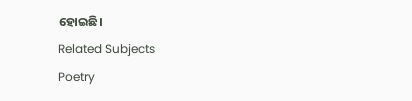ହୋଇଛି।
Related Subjects
Poetry